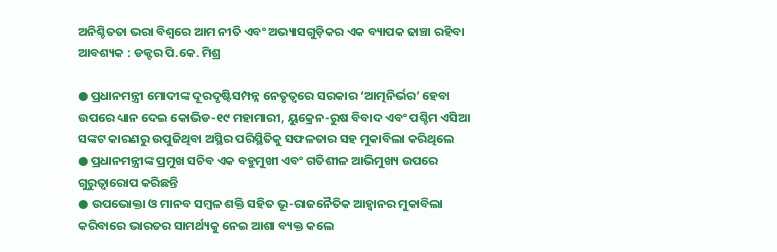ଅନିଶ୍ଚିତତା ଭରା ବିଶ୍ୱରେ ଆମ ନୀତି ଏବଂ ଅଭ୍ୟାସଗୁଡ଼ିକର ଏକ ବ୍ୟାପକ ଢାଞ୍ଚା ରହିବା ଆବଶ୍ୟକ : ଡକ୍ଟର ପି.କେ. ମିଶ୍ର

● ପ୍ରଧାନମନ୍ତ୍ରୀ ମୋଦୀଙ୍କ ଦୂରଦୃଷ୍ଟିସମ୍ପନ୍ନ ନେତୃତ୍ୱରେ ସରକାର ‘ଆତ୍ମନିର୍ଭର’ ହେବା ଉପରେ ଧ୍ୟାନ ଦେଇ କୋଭିଡ-୧୯ ମହାମାରୀ, ୟୁକ୍ରେନ-ରୁଷ ବିବାଦ ଏବଂ ପଶ୍ଚିମ ଏସିଆ ସଙ୍କଟ କାରଣରୁ ଉପୁଜିଥିବା ଅସ୍ଥିର ପରିସ୍ଥିତିକୁ ସଫଳତାର ସହ ମୁକାବିଲା କରିଥିଲେ
● ପ୍ରଧାନମନ୍ତ୍ରୀଙ୍କ ପ୍ରମୁଖ ସଚିବ ଏକ ବହୁମୁଖୀ ଏବଂ ଗତିଶୀଳ ଆଭିମୁଖ୍ୟ ଉପରେ ଗୁରୁତ୍ୱାରୋପ କରିଛନ୍ତି
● ଉପଭୋକ୍ତା ଓ ମାନବ ସମ୍ବଳ ଶକ୍ତି ସହିତ ଭୂ-ରାଜନୈତିକ ଆହ୍ୱାନର ମୁକାବିଲା କରିବାରେ ଭାରତର ସାମର୍ଥ୍ୟକୁ ନେଇ ଆଶା ବ୍ୟକ୍ତ କଲେ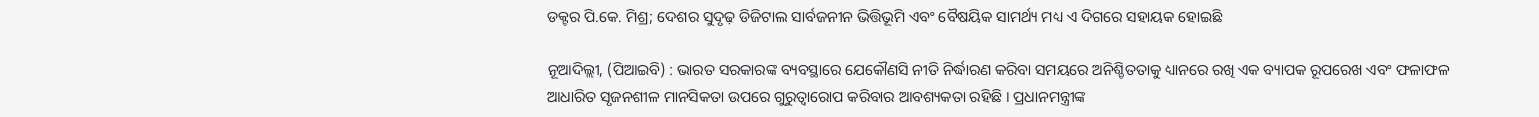ଡକ୍ଟର ପି.କେ. ମିଶ୍ର; ଦେଶର ସୁଦୃଢ଼ ଡିଜିଟାଲ ସାର୍ବଜନୀନ ଭିତ୍ତିଭୂମି ଏବଂ ବୈଷୟିକ ସାମର୍ଥ୍ୟ ମଧ୍ୟ ଏ ଦିଗରେ ସହାୟକ ହୋଇଛି

ନୂଆଦିଲ୍ଲୀ, (ପିଆଇବି) : ଭାରତ ସରକାରଙ୍କ ବ୍ୟବସ୍ଥାରେ ଯେକୌଣସି ନୀତି ନିର୍ଦ୍ଧାରଣ କରିବା ସମୟରେ ଅନିଶ୍ଚିତତାକୁ ଧ୍ୟାନରେ ରଖି ଏକ ବ୍ୟାପକ ରୂପରେଖ ଏବଂ ଫଳାଫଳ ଆଧାରିତ ସୃଜନଶୀଳ ମାନସିକତା ଉପରେ ଗୁରୁତ୍ୱାରୋପ କରିବାର ଆବଶ୍ୟକତା ରହିଛି । ପ୍ରଧାନମନ୍ତ୍ରୀଙ୍କ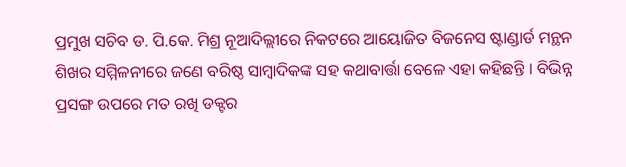ପ୍ରମୁଖ ସଚିବ ଡ. ପି.କେ. ମିଶ୍ର ନୂଆଦିଲ୍ଲୀରେ ନିକଟରେ ଆୟୋଜିତ ବିଜନେସ ଷ୍ଟାଣ୍ଡାର୍ଡ ମନ୍ଥନ ଶିଖର ସମ୍ମିଳନୀରେ ଜଣେ ବରିଷ୍ଠ ସାମ୍ବାଦିକଙ୍କ ସହ କଥାବାର୍ତ୍ତା ବେଳେ ଏହା କହିଛନ୍ତି । ବିଭିନ୍ନ ପ୍ରସଙ୍ଗ ଉପରେ ମତ ରଖି ଡକ୍ଟର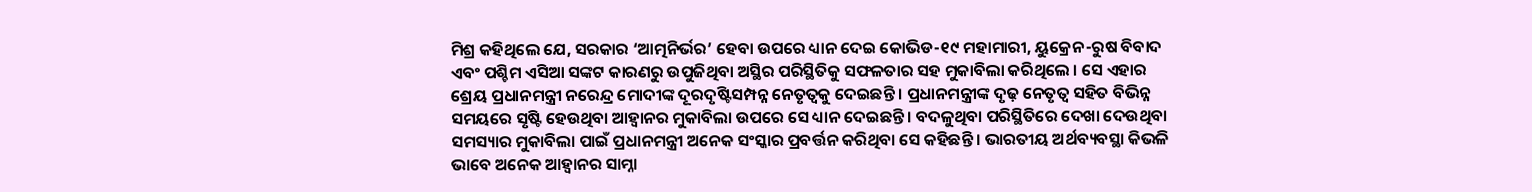ମିଶ୍ର କହିଥିଲେ ଯେ, ସରକାର ‘ଆତ୍ମନିର୍ଭର’ ହେବା ଉପରେ ଧ୍ୟାନ ଦେଇ କୋଭିଡ-୧୯ ମହାମାରୀ, ୟୁକ୍ରେନ-ରୁଷ ବିବାଦ ଏବଂ ପଶ୍ଚିମ ଏସିଆ ସଙ୍କଟ କାରଣରୁ ଉପୁଜିଥିବା ଅସ୍ଥିର ପରିସ୍ଥିତିକୁ ସଫଳତାର ସହ ମୁକାବିଲା କରିଥିଲେ । ସେ ଏହାର ଶ୍ରେୟ ପ୍ରଧାନମନ୍ତ୍ରୀ ନରେନ୍ଦ୍ର ମୋଦୀଙ୍କ ଦୂରଦୃଷ୍ଟିସମ୍ପନ୍ନ ନେତୃତ୍ୱକୁ ଦେଇଛନ୍ତି । ପ୍ରଧାନମନ୍ତ୍ରୀଙ୍କ ଦୃଢ଼ ନେତୃତ୍ୱ ସହିତ ବିଭିନ୍ନ ସମୟରେ ସୃଷ୍ଟି ହେଉଥିବା ଆହ୍ୱାନର ମୁକାବିଲା ଉପରେ ସେ ଧ୍ୟାନ ଦେଇଛନ୍ତି । ବଦଳୁଥିବା ପରିସ୍ଥିତିରେ ଦେଖା ଦେଉଥିବା ସମସ୍ୟାର ମୁକାବିଲା ପାଇଁ ପ୍ରଧାନମନ୍ତ୍ରୀ ଅନେକ ସଂସ୍କାର ପ୍ରବର୍ତ୍ତନ କରିଥିବା ସେ କହିଛନ୍ତି । ଭାରତୀୟ ଅର୍ଥବ୍ୟବସ୍ଥା କିଭଳି ଭାବେ ଅନେକ ଆହ୍ୱାନର ସାମ୍ନା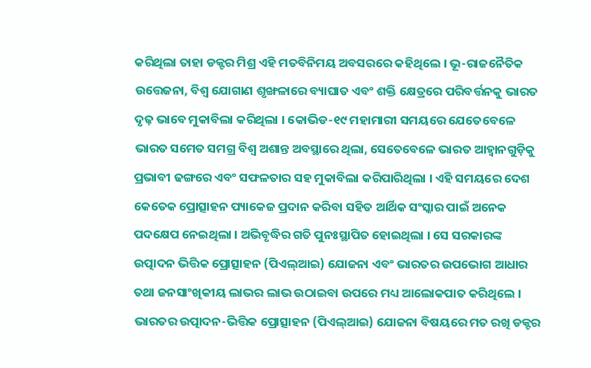କରିଥିଲା ତାହା ଡକ୍ଟର ମିଶ୍ର ଏହି ମତବିନିମୟ ଅବସରରେ କହିଥିଲେ । ଭୂ-ରାଜନୈତିକ ଉତ୍ତେଜନା, ବିଶ୍ୱ ଯୋଗାଣ ଶୃଙ୍ଖଳାରେ ବ୍ୟାଘାତ ଏବଂ ଶକ୍ତି କ୍ଷେତ୍ରରେ ପରିବର୍ତ୍ତନକୁ ଭାରତ ଦୃଢ଼ ଭାବେ ମୁକାବିଲା କରିଥିଲା । କୋଭିଡ-୧୯ ମହାମାରୀ ସମୟରେ ଯେତେବେଳେ ଭାରତ ସମେତ ସମଗ୍ର ବିଶ୍ୱ ଅଶାନ୍ତ ଅବସ୍ଥାରେ ଥିଲା, ସେତେବେଳେ ଭାରତ ଆହ୍ୱାନଗୁଡ଼ିକୁ ପ୍ରଭାବୀ ଢଙ୍ଗରେ ଏବଂ ସଫଳତାର ସହ ମୁକାବିଲା କରିପାରିଥିଲା । ଏହି ସମୟରେ ଦେଶ କେତେକ ପ୍ରୋତ୍ସାହନ ପ୍ୟାକେଜ ପ୍ରଦାନ କରିବା ସହିତ ଆର୍ଥିକ ସଂସ୍କାର ପାଇଁ ଅନେକ ପଦକ୍ଷେପ ନେଇଥିଲା । ଅଭିବୃଦ୍ଧିର ଗତି ପୁନଃସ୍ଥାପିତ ହୋଇଥିଲା । ସେ ସରକାରଙ୍କ ଉତ୍ପାଦନ ଭିତ୍ତିକ ପ୍ରୋତ୍ସାହନ (ପିଏଲ୍‌ଆଇ) ଯୋଜନା ଏବଂ ଭାରତର ଉପଭୋଗ ଆଧାର ତଥା ଜନସାଂଖିକୀୟ ଲାଭର ଲାଭ ଉଠାଇବା ଉପରେ ମଧ୍ୟ ଆଲୋକପାତ କରିଥିଲେ । ଭାରତର ଉତ୍ପାଦନ-ଭିତ୍ତିକ ପ୍ରୋତ୍ସାହନ (ପିଏଲ୍‌ଆଇ) ଯୋଜନା ବିଷୟରେ ମତ ରଖି ଡକ୍ଟର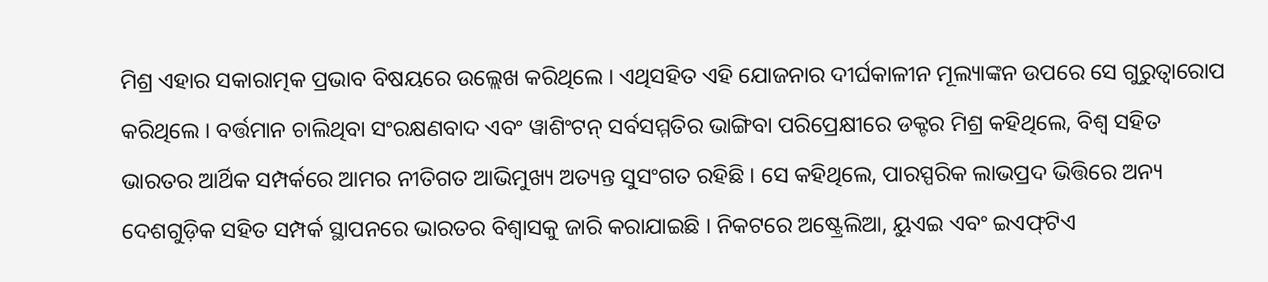ମିଶ୍ର ଏହାର ସକାରାତ୍ମକ ପ୍ରଭାବ ବିଷୟରେ ଉଲ୍ଲେଖ କରିଥିଲେ । ଏଥିସହିତ ଏହି ଯୋଜନାର ଦୀର୍ଘକାଳୀନ ମୂଲ୍ୟାଙ୍କନ ଉପରେ ସେ ଗୁରୁତ୍ୱାରୋପ କରିଥିଲେ । ବର୍ତ୍ତମାନ ଚାଲିଥିବା ସଂରକ୍ଷଣବାଦ ଏବଂ ୱାଶିଂଟନ୍ ସର୍ବସମ୍ମତିର ଭାଙ୍ଗିବା ପରିପ୍ରେକ୍ଷୀରେ ଡକ୍ଟର ମିଶ୍ର କହିଥିଲେ, ବିଶ୍ୱ ସହିତ ଭାରତର ଆର୍ଥିକ ସମ୍ପର୍କରେ ଆମର ନୀତିଗତ ଆଭିମୁଖ୍ୟ ଅତ୍ୟନ୍ତ ସୁସଂଗତ ରହିଛି । ସେ କହିଥିଲେ, ପାରସ୍ପରିକ ଲାଭପ୍ରଦ ଭିତ୍ତିରେ ଅନ୍ୟ ଦେଶଗୁଡ଼ିକ ସହିତ ସମ୍ପର୍କ ସ୍ଥାପନରେ ଭାରତର ବିଶ୍ୱାସକୁ ଜାରି କରାଯାଇଛି । ନିକଟରେ ଅଷ୍ଟ୍ରେଲିଆ, ୟୁଏଇ ଏବଂ ଇଏଫ୍‌ଟିଏ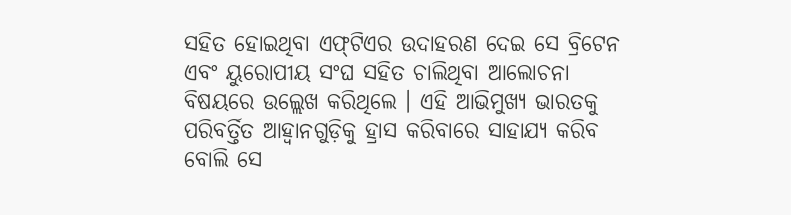ସହିତ ହୋଇଥିବା ଏଫ୍‌ଟିଏର ଉଦାହରଣ ଦେଇ ସେ ବ୍ରିଟେନ ଏବଂ ୟୁରୋପୀୟ ସଂଘ ସହିତ ଚାଲିଥିବା ଆଲୋଚନା ବିଷୟରେ ଉଲ୍ଲେଖ କରିଥିଲେ । ଏହି ଆଭିମୁଖ୍ୟ ଭାରତକୁ ପରିବର୍ତ୍ତିତ ଆହ୍ୱାନଗୁଡ଼ିକୁ ହ୍ରାସ କରିବାରେ ସାହାଯ୍ୟ କରିବ ବୋଲି ସେ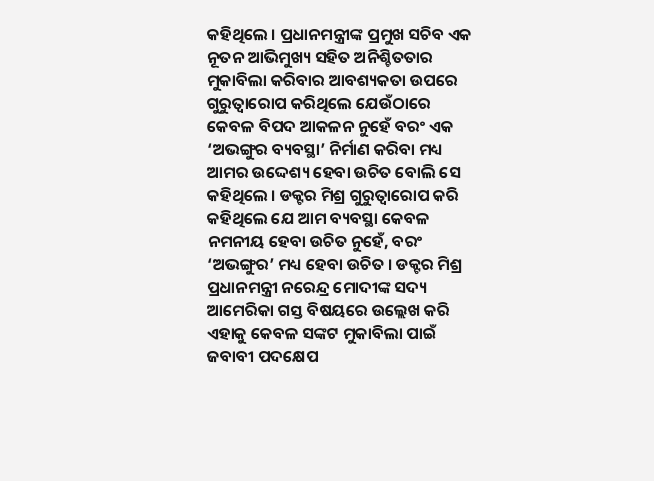କହିଥିଲେ । ପ୍ରଧାନମନ୍ତ୍ରୀଙ୍କ ପ୍ରମୁଖ ସଚିବ ଏକ ନୂତନ ଆଭିମୁଖ୍ୟ ସହିତ ଅନିଶ୍ଚିତତାର ମୁକାବିଲା କରିବାର ଆବଶ୍ୟକତା ଉପରେ ଗୁରୁତ୍ୱାରୋପ କରିଥିଲେ ଯେଉଁଠାରେ କେବଳ ବିପଦ ଆକଳନ ନୁହେଁ ବରଂ ଏକ ‘ଅଭଙ୍ଗୁର ବ୍ୟବସ୍ଥା’ ନିର୍ମାଣ କରିବା ମଧ୍ୟ ଆମର ଉଦ୍ଦେଶ୍ୟ ହେବା ଉଚିତ ବୋଲି ସେ କହିଥିଲେ । ଡକ୍ଟର ମିଶ୍ର ଗୁରୁତ୍ୱାରୋପ କରି କହିଥିଲେ ଯେ ଆମ ବ୍ୟବସ୍ଥା କେବଳ ନମନୀୟ ହେବା ଉଚିତ ନୁହେଁ, ବରଂ ‘ଅଭଙ୍ଗୁର’ ମଧ୍ୟ ହେବା ଉଚିତ । ଡକ୍ଟର ମିଶ୍ର ପ୍ରଧାନମନ୍ତ୍ରୀ ନରେନ୍ଦ୍ର ମୋଦୀଙ୍କ ସଦ୍ୟ ଆମେରିକା ଗସ୍ତ ବିଷୟରେ ଉଲ୍ଲେଖ କରି ଏହାକୁ କେବଳ ସଙ୍କଟ ମୁକାବିଲା ପାଇଁ ଜବାବୀ ପଦକ୍ଷେପ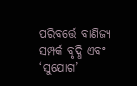ପରିବର୍ତ୍ତେ ବାଣିଜ୍ୟ ସମ୍ପର୍କ ବୃଦ୍ଧି ଏବଂ ‘ସୁଯୋଗ’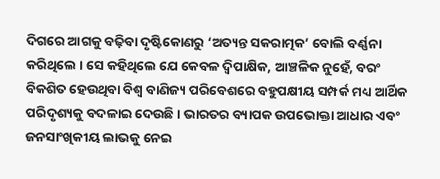ଦିଗରେ ଆଗକୁ ବଢ଼ିବା ଦୃଷ୍ଟିକୋଣରୁ ‘ଅତ୍ୟନ୍ତ ସକରାତ୍ମକ’ ବୋଲି ବର୍ଣ୍ଣନା କରିଥିଲେ । ସେ କହିଥିଲେ ଯେ କେବଳ ଦ୍ୱିପାକ୍ଷିକ, ଆଞ୍ଚଳିକ ନୁହେଁ, ବରଂ ବିକଶିତ ହେଉଥିବା ବିଶ୍ୱ ବାଣିଜ୍ୟ ପରିବେଶରେ ବହୁପକ୍ଷୀୟ ସମ୍ପର୍କ ମଧ୍ୟ ଆର୍ଥିକ ପରିଦୃଶ୍ୟକୁ ବଦଳାଇ ଦେଉଛି । ଭାରତର ବ୍ୟାପକ ଉପଭୋକ୍ତା ଆଧାର ଏବଂ ଜନସାଂଖିକୀୟ ଲାଭକୁ ନେଇ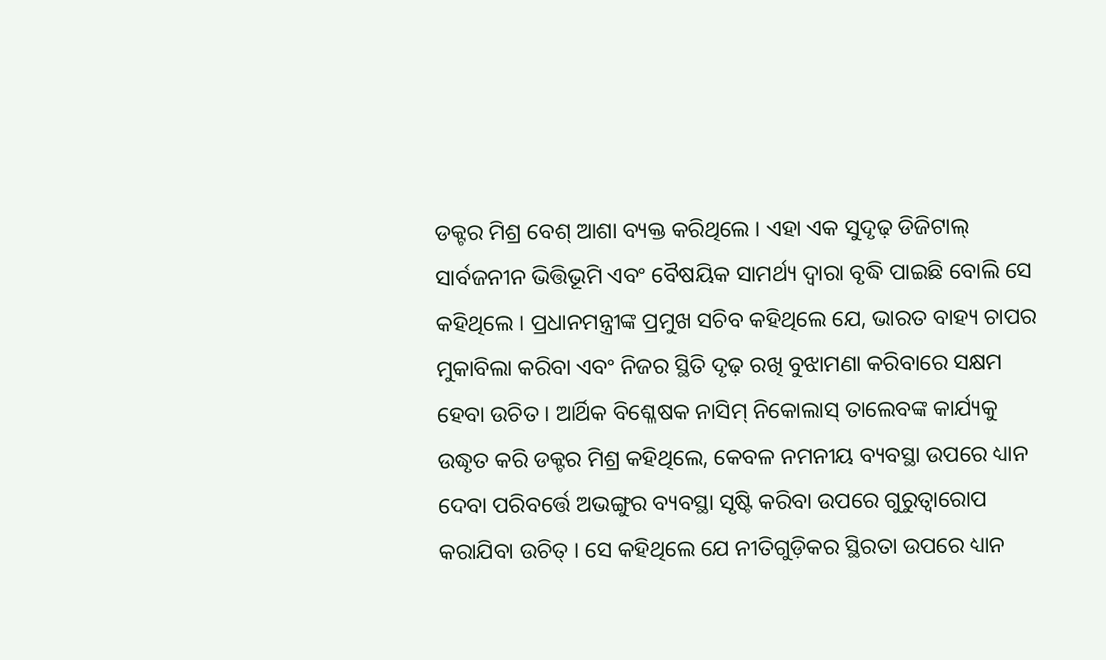ଡକ୍ଟର ମିଶ୍ର ବେଶ୍ ଆଶା ବ୍ୟକ୍ତ କରିଥିଲେ । ଏହା ଏକ ସୁଦୃଢ଼ ଡିଜିଟାଲ୍ ସାର୍ବଜନୀନ ଭିତ୍ତିଭୂମି ଏବଂ ବୈଷୟିକ ସାମର୍ଥ୍ୟ ଦ୍ୱାରା ବୃଦ୍ଧି ପାଇଛି ବୋଲି ସେ କହିଥିଲେ । ପ୍ରଧାନମନ୍ତ୍ରୀଙ୍କ ପ୍ରମୁଖ ସଚିବ କହିଥିଲେ ଯେ, ଭାରତ ବାହ୍ୟ ଚାପର ମୁକାବିଲା କରିବା ଏବଂ ନିଜର ସ୍ଥିତି ଦୃଢ଼ ରଖି ବୁଝାମଣା କରିବାରେ ସକ୍ଷମ ହେବା ଉଚିତ । ଆର୍ଥିକ ବିଶ୍ଳେଷକ ନାସିମ୍ ନିକୋଲାସ୍ ତାଲେବଙ୍କ କାର୍ଯ୍ୟକୁ ଉଦ୍ଧୃତ କରି ଡକ୍ଟର ମିଶ୍ର କହିଥିଲେ, କେବଳ ନମନୀୟ ବ୍ୟବସ୍ଥା ଉପରେ ଧ୍ୟାନ ଦେବା ପରିବର୍ତ୍ତେ ଅଭଙ୍ଗୁର ବ୍ୟବସ୍ଥା ସୃଷ୍ଟି କରିବା ଉପରେ ଗୁରୁତ୍ୱାରୋପ କରାଯିବା ଉଚିତ୍ । ସେ କହିଥିଲେ ଯେ ନୀତିଗୁଡ଼ିକର ସ୍ଥିରତା ଉପରେ ଧ୍ୟାନ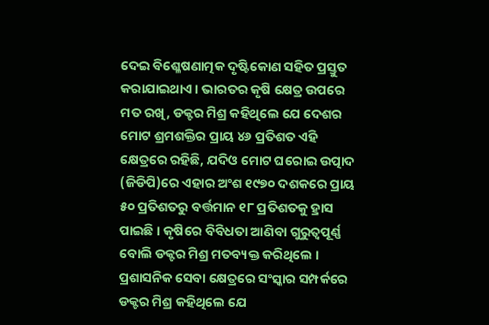ଦେଇ ବିଶ୍ଳେଷଣାତ୍ମକ ଦୃଷ୍ଟିକୋଣ ସହିତ ପ୍ରସ୍ତୁତ କରାଯାଇଥାଏ । ଭାରତର କୃଷି କ୍ଷେତ୍ର ଉପରେ ମତ ରଖି, ଡକ୍ଟର ମିଶ୍ର କହିଥିଲେ ଯେ ଦେଶର ମୋଟ ଶ୍ରମଶକ୍ତିର ପ୍ରାୟ ୪୬ ପ୍ରତିଶତ ଏହି କ୍ଷେତ୍ରରେ ରହିଛି, ଯଦିଓ ମୋଟ ଘରୋଇ ଉତ୍ପାଦ (ଜିଡିପି)ରେ ଏହାର ଅଂଶ ୧୯୭୦ ଦଶକରେ ପ୍ରାୟ ୫୦ ପ୍ରତିଶତରୁ ବର୍ତ୍ତମାନ ୧୮ ପ୍ରତିଶତକୁ ହ୍ରାସ ପାଇଛି । କୃଷିରେ ବିବିଧତା ଆଣିବା ଗୁରୁତ୍ୱପୂର୍ଣ୍ଣ ବୋଲି ଡକ୍ଟର ମିଶ୍ର ମତବ୍ୟକ୍ତ କରିଥିଲେ । ପ୍ରଶାସନିକ ସେବା କ୍ଷେତ୍ରରେ ସଂସ୍କାର ସମ୍ପର୍କରେ ଡକ୍ଟର ମିଶ୍ର କହିଥିଲେ ଯେ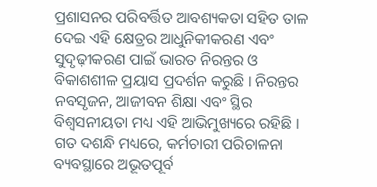ପ୍ରଶାସନର ପରିବର୍ତ୍ତିତ ଆବଶ୍ୟକତା ସହିତ ତାଳ ଦେଇ ଏହି କ୍ଷେତ୍ରର ଆଧୁନିକୀକରଣ ଏବଂ ସୁଦୃଢ଼ୀକରଣ ପାଇଁ ଭାରତ ନିରନ୍ତର ଓ ବିକାଶଶୀଳ ପ୍ରୟାସ ପ୍ରଦର୍ଶନ କରୁଛି । ନିରନ୍ତର ନବସୃଜନ, ଆଜୀବନ ଶିକ୍ଷା ଏବଂ ସ୍ଥିର ବିଶ୍ୱସନୀୟତା ମଧ୍ୟ ଏହି ଆଭିମୁଖ୍ୟରେ ରହିଛି । ଗତ ଦଶନ୍ଧି ମଧ୍ୟରେ, କର୍ମଚାରୀ ପରିଚାଳନା ବ୍ୟବସ୍ଥାରେ ଅଭୂତପୂର୍ବ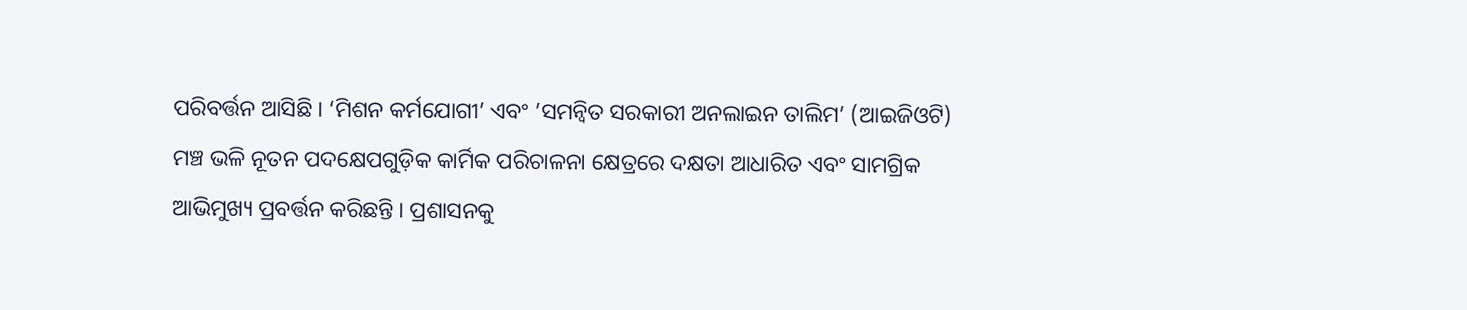ପରିବର୍ତ୍ତନ ଆସିଛି । ‘ମିଶନ କର୍ମଯୋଗୀ’ ଏବଂ ’ସମନ୍ୱିତ ସରକାରୀ ଅନଲାଇନ ତାଲିମ’ (ଆଇଜିଓଟି) ମଞ୍ଚ ଭଳି ନୂତନ ପଦକ୍ଷେପଗୁଡ଼ିକ କାର୍ମିକ ପରିଚାଳନା କ୍ଷେତ୍ରରେ ଦକ୍ଷତା ଆଧାରିତ ଏବଂ ସାମଗ୍ରିକ ଆଭିମୁଖ୍ୟ ପ୍ରବର୍ତ୍ତନ କରିଛନ୍ତି । ପ୍ରଶାସନକୁ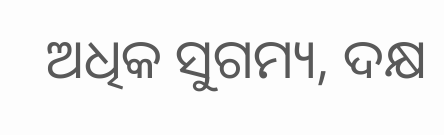ଅଧିକ ସୁଗମ୍ୟ, ଦକ୍ଷ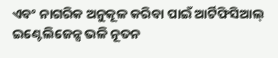ଏବଂ ନାଗରିକ ଅନୁକୂଳ କରିବା ପାଇଁ ଆର୍ଟିଫିସିଆଲ୍ ଇଣ୍ଟେଲିଜେନ୍ସ ଭଳି ନୂତନ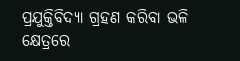ପ୍ରଯୁକ୍ତିବିଦ୍ୟା ଗ୍ରହଣ କରିବା ଭଳି କ୍ଷେତ୍ରରେ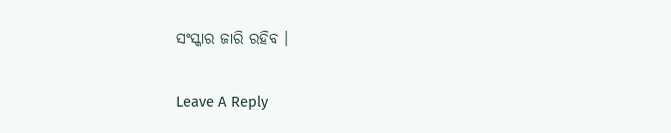ସଂସ୍କାର ଜାରି ରହିବ ।

Leave A Reply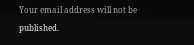Your email address will not be published.